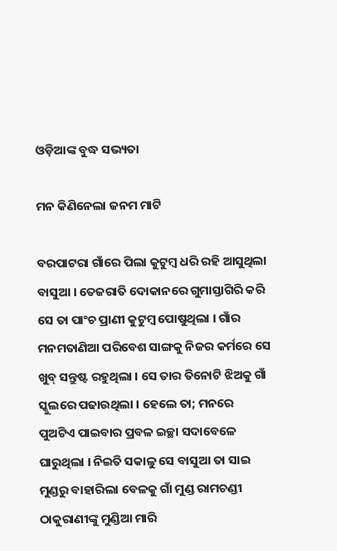ଓଡ଼ିଆଙ୍କ ବୁଦ୍ଧ ସଭ୍ୟତା

ମନ କିଣିନେଲା ଜନମ ମାଟି

ବରପାଟରା ଗାଁରେ ପିଲା କୁଟୁମ୍ବ ଧରି ରହି ଆସୁଥିଲା ବାସୁଆ । ତେଜରାତି ଦୋକାନରେ ଗୁମାସ୍ତାଗିରି କରି ସେ ତା ପାଂଚ ପ୍ରାଣୀ କୁଟୁମ୍ବ ପୋଷୁଥିଲା । ଗାଁର ମନମତାଣିଆ ପରିବେଶ ସାଙ୍ଗକୁ ନିଜର କର୍ମରେ ସେ ଖୁବ୍ ସନ୍ତୁଷ୍ଟ ରହୁଥିଲା । ସେ ତାର ତିନୋଟି ଝିଅକୁ ଗାଁ ସ୍କୁଲରେ ପଢାଉଥିଲା । ହେଲେ ତା; ମନରେ ପୁଅଟିଏ ପାଇବାର ପ୍ରବଳ ଇଚ୍ଛା ସଦାବେଳେ ଘାରୁଥିଲା । ନିଇତି ସକାଳୁ ସେ ବାସୁଆ ତା ସାଇ ମୁଣ୍ଡରୁ ବାହାରିଲା ବେଳକୁ ଗାଁ ମୁଣ୍ଡ ରାମଚଣ୍ଡୀ ଠାକୁରାଣୀଙ୍କୁ ମୁଣ୍ଡିଆ ମାରି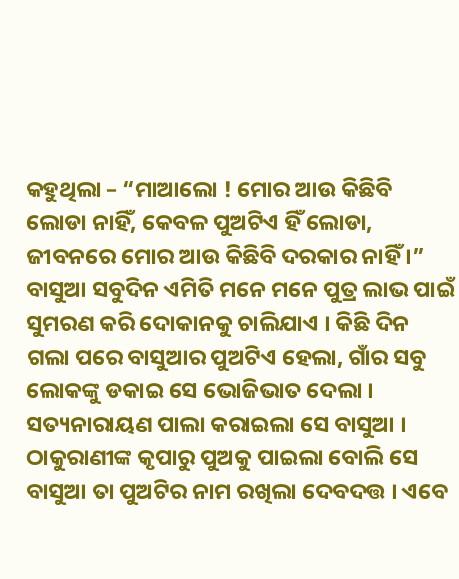କହୁଥିଲା – “ମାଆଲୋ ! ମୋର ଆଉ କିଛିବି ଲୋଡା ନାହିଁ, କେବଳ ପୁଅଟିଏ ହିଁ ଲୋଡା, ଜୀବନରେ ମୋର ଆଉ କିଛିବି ଦରକାର ନାହିଁ ।” ବାସୁଆ ସବୁଦିନ ଏମିତି ମନେ ମନେ ପୁତ୍ର ଲାଭ ପାଇଁ ସୁମରଣ କରି ଦୋକାନକୁ ଚାଲିଯାଏ । କିଛି ଦିନ ଗଲା ପରେ ବାସୁଆର ପୁଅଟିଏ ହେଲା, ଗାଁର ସବୁ ଲୋକଙ୍କୁ ଡକାଇ ସେ ଭୋଜିଭାତ ଦେଲା । ସତ୍ୟନାରାୟଣ ପାଲା କରାଇଲା ସେ ବାସୁଆ । ଠାକୁରାଣୀଙ୍କ କୃପାରୁ ପୁଅକୁ ପାଇଲା ବୋଲି ସେ ବାସୁଆ ତା ପୁଅଟିର ନାମ ରଖିଲା ଦେବଦତ୍ତ । ଏବେ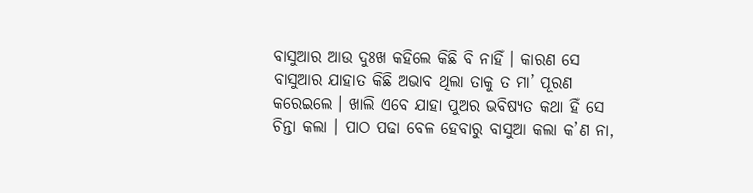ବାସୁଆର ଆଉ ଦୁଃଖ କହିଲେ କିଛି ବି ନାହିଁ । କାରଣ ସେ ବାସୁଆର ଯାହାତ କିଛି ଅଭାବ ଥିଲା ତାକୁ ତ ମା’ ପୂରଣ କରେଇଲେ । ଖାଲି ଏବେ ଯାହା ପୁଅର ଭବିଷ୍ୟତ କଥା ହିଁ ସେ ଚିନ୍ତା କଲା । ପାଠ ପଢା ବେଳ ହେବାରୁ ବାସୁଆ କଲା କ’ଣ ନା,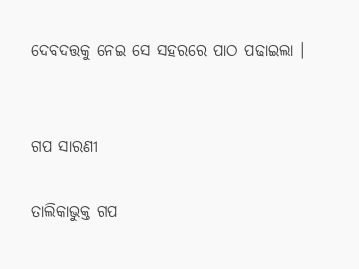ଦେବଦତ୍ତକୁ ନେଇ ସେ ସହରରେ ପାଠ ପଢାଇଲା ।


ଗପ ସାରଣୀ

ତାଲିକାଭୁକ୍ତ ଗପ